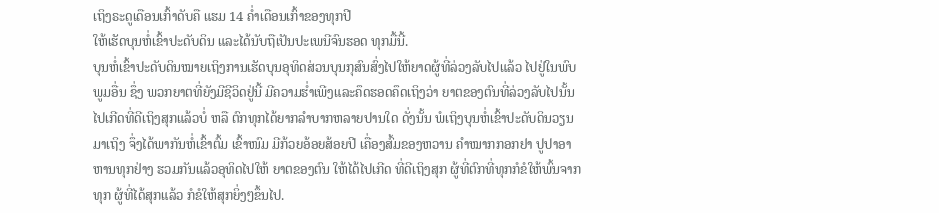ເຖິງຣະດູເດືອນເກົ້າດັບຄື ແຮມ 14 ຄໍ່າເດືອນເກົ້າຂອງທຸກປີ
ໃຫ້ເຮັດບຸນຫໍ່ເຂົ້າປະດັບດິນ ແລະໄດ້ນັບຖືເປັນປະເພນີຈົນຮອດ ທຸກມື້ນີ້.
ບຸນຫໍ່ເຂົ້າປະດັບດິນໝາຍເຖິງການເຮັດບຸນອຸທິດສ່ວນບຸນກຸສົນສົ່ງໄປໃຫ້ຍາດຜູ້ທີ່ລ່ວງລັບໄປແລ້ວ ໄປຢູ່ໃນພົບພູມອື່ນ ຊຶ່ງ ພວກຍາຕທີ່ຍັງມີຊີວິດຢູ່ນີ້ ມີຄວາມຮໍ່າເພີງແລະຄຶດຮອດຄຶດເຖິງວ່າ ຍາຕຂອງຕົນທີ່ລ່ວງລັບໄປນັ້ນ ໄປເກີດທີ່ດີເຖິງສຸກແລ້ວບໍ່ ຫລື ຕົກທຸກໄດ້ຍາກລຳບາກຫລາຍປານໃດ ດັ່ງນັ້ນ ພໍເຖິງບຸນຫໍ່ເຂົ້າປະດັບດິນວຽນມາເຖິງ ຈຶ່ງໄດ້ພາກັນຫໍ່ເຂົ້າຕົ້ມ ເຂົ້າໜົມ ມີກ້ວຍອ້ອຍສ້ອຍປີ ເຄື່ອງສົ້ມຂອງຫວານ ຄຳໝາກກອກຢາ ປູປາອາຫານທຸກຢ່າງ ຮວມກັນແລ້ວອຸທິດໄປໃຫ້ ຍາຕຂອງຕົນ ໃຫ້ໄດ້ໄປເກີດ ທີ່ດີເຖິງສຸກ ຜູ້ທີ່ຕົກທີ່ທຸກກໍຂໍໃຫ້ພົ້ນຈາກທຸກ ຜູ້ທີ່ໄດ້ສຸກແລ້ວ ກໍຂໍໃຫ້ສຸກຍິ່ງໆຂຶ້ນໄປ.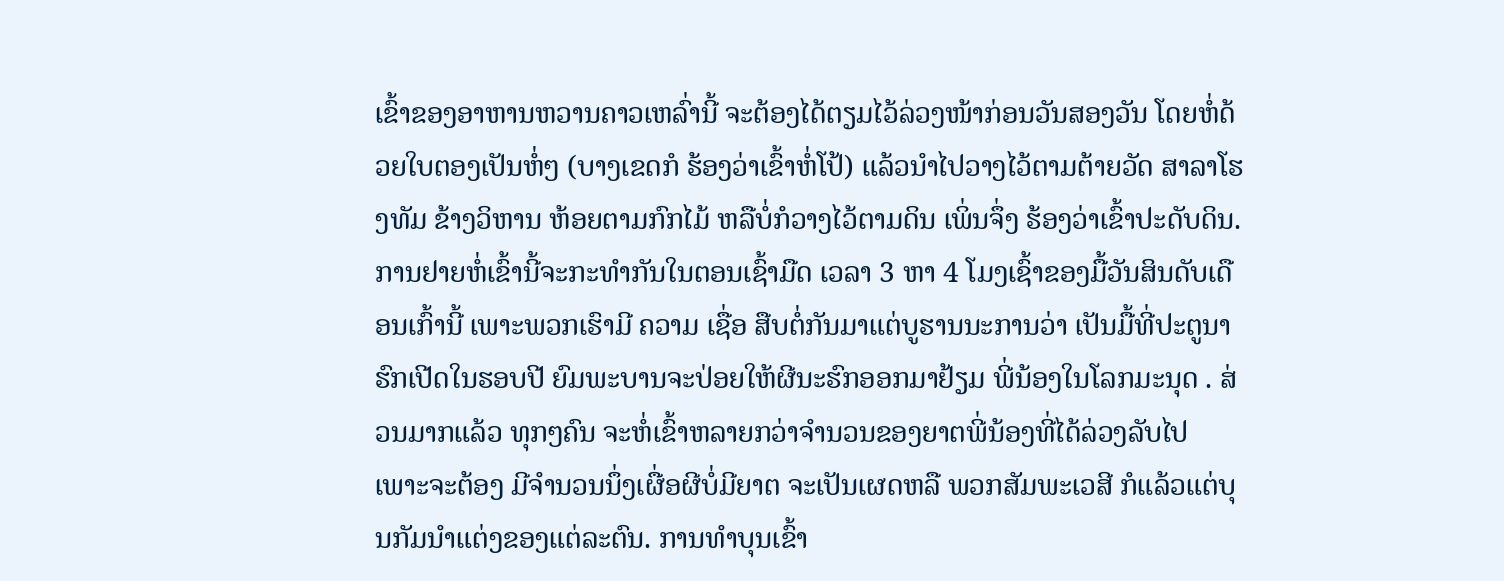ເຂົ້າຂອງອາຫານຫວານຄາວເຫລົ່ານີ້ ຈະຕ້ອງໄດ້ຕຽມໄວ້ລ່ວງໜ້າກ່ອນວັນສອງວັນ ໂດຍຫໍ່ດ້ວຍໃບຕອງເປັນຫໍ່ໆ (ບາງເຂດກໍ ຮ້ອງວ່າເຂົ້າຫໍ່ໂປ້) ແລ້ວນຳໄປວາງໄວ້ຕາມຕ້າຍວັດ ສາລາໂຮງທັມ ຂ້າງວິຫານ ຫ້ອຍຕາມກົກໄມ້ ຫລືບໍ່ກໍວາງໄວ້ຕາມດິນ ເພິ່ນຈຶ່ງ ຮ້ອງວ່າເຂົ້າປະດັບດິນ.
ການຢາຍຫໍ່ເຂົ້ານີ້ຈະກະທຳກັນໃນຕອນເຊົ້າມືດ ເວລາ 3 ຫາ 4 ໂມງເຊົ້າຂອງມື້ວັນສິນດັບເດືອນເກົ້ານີ້ ເພາະພວກເຮົາມີ ຄວາມ ເຊື່ອ ສືບຕໍ່ກັນມາແຕ່ບູຮານນະການວ່າ ເປັນມື້ທີ່ປະຕູນາຮົກເປີດໃນຮອບປີ ຍົມພະບານຈະປ່ອຍໃຫ້ຜີນະຮົກອອກມາຢ້ຽມ ພີ່ນ້ອງໃນໂລກມະນຸດ . ສ່ວນມາກແລ້ວ ທຸກໆຄົນ ຈະຫໍ່ເຂົ້າຫລາຍກວ່າຈຳນວນຂອງຍາຕພີ່ນ້ອງທີ່ໄດ້ລ່ວງລັບໄປ ເພາະຈະຕ້ອງ ມີຈຳນວນນຶ່ງເຜື່ອຜີບໍ່ມີຍາຕ ຈະເປັນເຜດຫລື ພວກສັມພະເວສີ ກໍແລ້ວແຕ່ບຸນກັມນໍາແຕ່ງຂອງແຕ່ລະຕົນ. ການທຳບຸນເຂົ້າ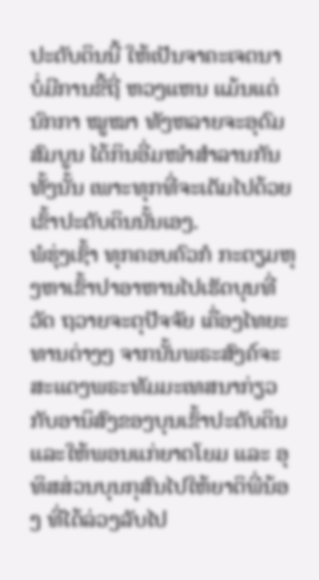ປະດັບດິນນີ້ ໃຫ້ເປັນຈາຄະເຈຕນາ ບໍ່ມີການຂີ້ຖີ່ ຫວງແຫນ ແມ້ນແຕ່ນົກກາ ໝູໝາ ທັງຫລາຍຈະອຸດົມສົມບູນ ໄດ້ກິນອີ່ມໜຳສຳລານກັນທັ້ງນັ້ນ ເພາະທຸກທີ່ຈະເຕັມໄປດ້ວຍເຂົ້າປະດັບດິນນັ້ນເອງ.
ພໍຮຸ່ງເຊົ້າ ທຸກຄອບຄົວກໍ ກະຕຽມຫຸງຫາເຂົ້າປາອາຫານໄປເຮັດບຸນທີ່ວັດ ຖວາຍຈະຕຸປັຈຈັຍ ເຄື່ອງໄທຍະທານຕ່າງໆ ຈາກນັ້ນພຣະສົງຄ໌ຈະສະແດງພຣະທັມມະເທສນາກ່ຽວກັບອານິສົງຂອງບຸນເຂົ້າປະດັບດິນແລະໃຫ້ພອນແກ່ຍາຕໂຍມ ແລະ ອຸທິສສ່ວນບຸນກຸສົນໄປໃຫ້ຍາຕິພີ່ນ້ອງ ທີ່ໄດ້ລ່ວງລັບໄປ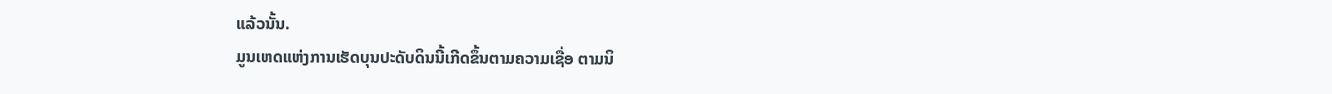ແລ້ວນັ້ນ.
ມູນເຫດແຫ່ງການເຮັດບຸນປະດັບດິນນີ້ເກີດຂຶ້ນຕາມຄວາມເຊື່ອ ຕາມນິ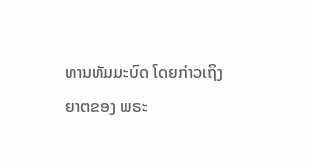ທານທັມມະບົດ ໂດຍກ່າວເຖິງຍາຕຂອງ ພຣະ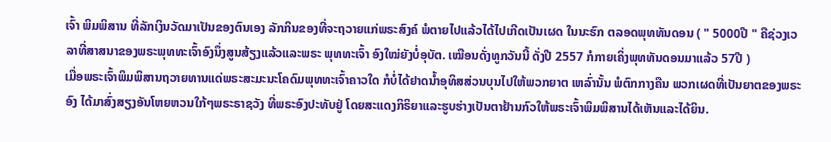ເຈົ້າ ພິມພິສານ ທີ່ລັກເງິນວັດມາເປັນຂອງຕົນເອງ ລັກກິນຂອງທີ່ຈະຖວາຍແກ່ພຣະສົງຄ໌ ພໍຕາຍໄປແລ້ວໄດ້ໄປເກີດເປັນເຜດ ໃນນະຮົກ ຕລອດພຸທທັນດອນ ( " 5000ປີ " ຄືຊ່ວງເວລາທີ່ສາສນາຂອງພຣະພຸທທະເຈົ້າອົງນຶ່ງສູນສ້ຽງແລ້ວແລະພຣະ ພຸທທະເຈົ້າ ອົງໃໝ່ຍັງບໍ່ອຸບັຕ. ເໝືອນດັ່ງທູກວັນນີ້ ດັ່ງປີ 2557 ກໍກາຍເຄິ່ງພຸທທັນດອນມາແລ້ວ 57ປີ )
ເມື່ອພຣະເຈົ້າພິມພິສານຖວາຍທານແດ່ພຣະສະມະນະໂຄດົມພຸທທະເຈົ້າຄາວໃດ ກໍບໍ່ໄດ້ຢາດນໍ້າອຸທິສສ່ວນບຸນໄປໃຫ້ພວກຍາຕ ເຫລົ່ານັ້ນ ພໍຕົກກາງຄືນ ພວກເຜດທີ່ເປັນຍາຕຂອງພຣະອົງ ໄດ້ມາສົ່ງສຽງອັນໂຫຍຫວນໃກ້ໆພຣະຣາຊວັງ ທີ່ພຣະອົງປະທັບຢູ່ ໂດຍສະແດງກິຣິຍາແລະຮູບຮ່າງເປັນຕາຢ້ານກົວໃຫ້ພຣະເຈົ້າພິມພິສານໄດ້ເຫັນແລະໄດ້ຍິນ.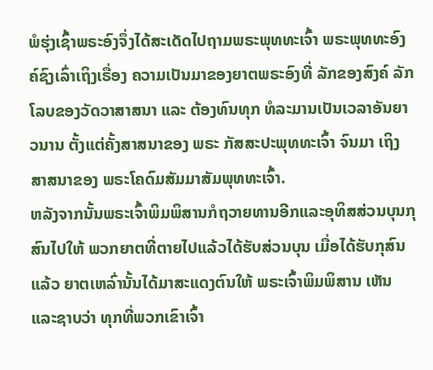ພໍຮຸ່ງເຊົ້າພຣະອົງຈຶ່ງໄດ້ສະເດັດໄປຖາມພຣະພຸທທະເຈົ້າ ພຣະພຸທທະອົງຄ໌ຊົງເລົ່າເຖິງເຣື່ອງ ຄວາມເປັນມາຂອງຍາຕພຣະອົງທີ່ ລັກຂອງສົງຄ໌ ລັກໂລບຂອງວັດວາສາສນາ ແລະ ຕ້ອງທົນທຸກ ທໍລະມານເປັນເວລາອັນຍາວນານ ຕັ້ງແຕ່ຄັ້ງສາສນາຂອງ ພຣະ ກັສສະປະພຸທທະເຈົ້າ ຈົນມາ ເຖິງສາສນາຂອງ ພຣະໂຄດົມສັມມາສັມພຸທທະເຈົ້າ.
ຫລັງຈາກນັ້ນພຣະເຈົ້າພິມພິສານກໍຖວາຍທານອີກແລະອຸທິສສ່ວນບຸນກຸສົນໄປໃຫ້ ພວກຍາຕທີ່ຕາຍໄປແລ້ວໄດ້ຮັບສ່ວນບຸນ ເມື່ອໄດ້ຮັບກຸສົນແລ້ວ ຍາຕເຫລົ່ານັ້ນໄດ້ມາສະແດງຕົນໃຫ້ ພຣະເຈົ້າພິມພິສານ ເຫັນແລະຊາບວ່າ ທຸກທີ່ພວກເຂົາເຈົ້າ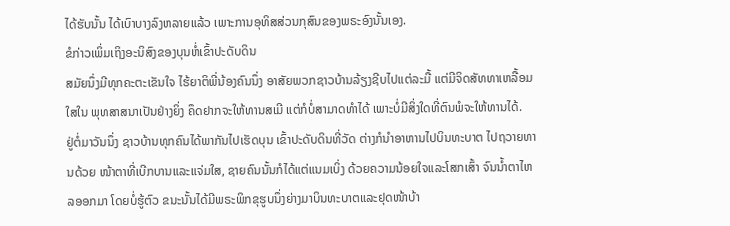ໄດ້ຮັບນັ້ນ ໄດ້ເບົາບາງລົງຫລາຍແລ້ວ ເພາະການອຸທິສສ່ວນກຸສົນຂອງພຣະອົງນັ້ນເອງ.
ຂໍກ່າວເພິ່ມເຖິງອະນິສົງຂອງບຸນຫໍ່ເຂົ້າປະດັບດິນ
ສມັຍນຶ່ງມີທຸກຄະຕະເຂັນໃຈ ໄຮ້ຍາຕິພີ່ນ້ອງຄົນນຶ່ງ ອາສັຍພວກຊາວບ້ານລ້ຽງຊີບໄປແຕ່ລະມື້ ແຕ່ມີຈິດສັທທາເຫລື້ອມໃສໃນ ພຸທສາສນາເປັນຢ່າງຍິ່ງ ຄຶດຢາກຈະໃຫ້ທານສເມີ ແຕ່ກໍບໍ່ສາມາດທຳໄດ້ ເພາະບໍ່ມີສິ່ງໃດທີ່ຕົນພໍຈະໃຫ້ທານໄດ້.
ຢູ່ຕໍ່ມາວັນນຶ່ງ ຊາວບ້ານທຸກຄົນໄດ້ພາກັນໄປເຮັດບຸນ ເຂົ້າປະດັບດິນທີ່ວັດ ຕ່າງກໍນຳອາຫານໄປບິນທະບາຕ ໄປຖວາຍທານດ້ວຍ ໜ້າຕາທີ່ເບີກບານແລະແຈ່ມໃສ, ຊາຍຄົນນັ້ນກໍໄດ້ແຕ່ແນມເບິ່ງ ດ້ວຍຄວາມນ້ອຍໃຈແລະໂສກເສົ້າ ຈົນນໍ້າຕາໄຫລອອກມາ ໂດຍບໍ່ຮູ້ຕົວ ຂນະນັ້ນໄດ້ມີພຣະພິກຂຸຮູບນຶ່ງຍ່າງມາບິນທະບາຕແລະຢຸດໜ້າບ້າ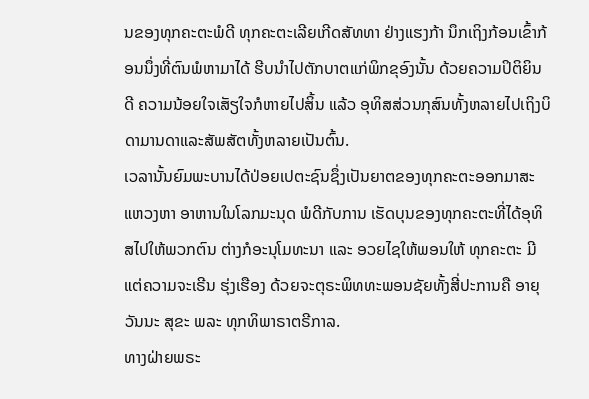ນຂອງທຸກຄະຕະພໍດີ ທຸກຄະຕະເລີຍເກີດສັທທາ ຢ່າງແຮງກ້າ ນຶກເຖິງກ້ອນເຂົ້າກ້ອນນຶ່ງທີ່ຕົນພໍຫາມາໄດ້ ຮີບນຳໄປຕັກບາຕແກ່ພິກຂຸອົງນັ້ນ ດ້ວຍຄວາມປິຕິຍິນດີ ຄວາມນ້ອຍໃຈເສັຽໃຈກໍຫາຍໄປສິ້ນ ແລ້ວ ອຸທິສສ່ວນກຸສົນທັ້ງຫລາຍໄປເຖິງບິດາມານດາແລະສັພສັຕທັ້ງຫລາຍເປັນຕົ້ນ.
ເວລານັ້ນຍົມພະບານໄດ້ປ່ອຍເປຕະຊົນຊຶ່ງເປັນຍາຕຂອງທຸກຄະຕະອອກມາສະແຫວງຫາ ອາຫານໃນໂລກມະນຸດ ພໍດີກັບການ ເຮັດບຸນຂອງທຸກຄະຕະທີ່ໄດ້ອຸທິສໄປໃຫ້ພວກຕົນ ຕ່າງກໍອະນຸໂມທະນາ ແລະ ອວຍໄຊໃຫ້ພອນໃຫ້ ທຸກຄະຕະ ມີແຕ່ຄວາມຈະເຣີນ ຮຸ່ງເຮືອງ ດ້ວຍຈະຕຸຣະພິທທະພອນຊັຍທັ້ງສີ່ປະການຄື ອາຍຸ ວັນນະ ສຸຂະ ພລະ ທຸກທິພາຣາຕຣີກາລ.
ທາງຝ່າຍພຣະ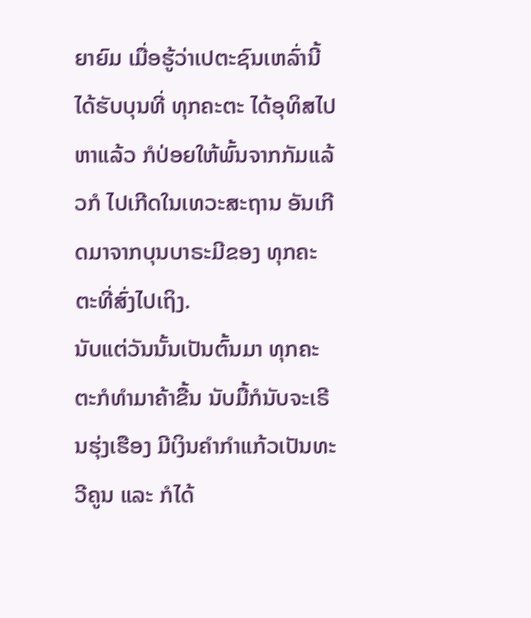ຍາຍົມ ເມື່ອຮູ້ວ່າເປຕະຊົນເຫລົ່ານີ້ໄດ້ຮັບບຸນທີ່ ທຸກຄະຕະ ໄດ້ອຸທິສໄປຫາແລ້ວ ກໍປ່ອຍໃຫ້ພົ້ນຈາກກັມແລ້ວກໍ ໄປເກີດໃນເທວະສະຖານ ອັນເກີດມາຈາກບຸນບາຣະມີຂອງ ທຸກຄະຕະທີ່ສົ່ງໄປເຖິງ.
ນັບແຕ່ວັນນັ້ນເປັນຕົ້ນມາ ທຸກຄະຕະກໍທໍາມາຄ້າຂື້ນ ນັບມື້ກໍນັບຈະເຣີນຮຸ່ງເຮືອງ ມີເງິນຄຳກຳແກ້ວເປັນທະວີຄູນ ແລະ ກໍໄດ້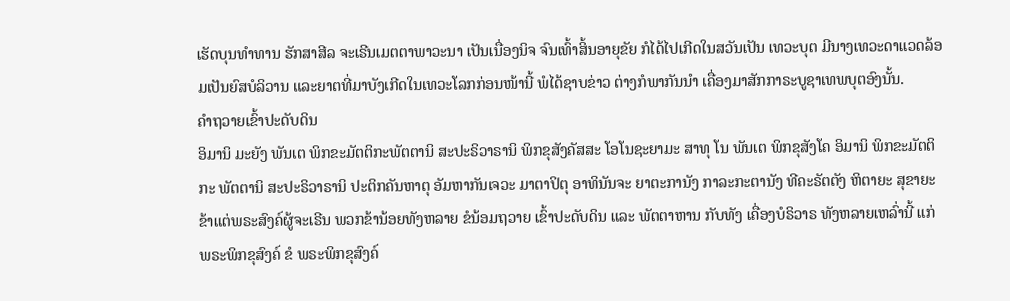ເຮັດບຸນທຳທານ ຮັກສາສີລ ຈະເຣີນເມຕຕາພາວະນາ ເປັນເນື່ອງນິຈ ຈົນເທົ້າສິ້ນອາຍຸຂັຍ ກໍໄດ້ໄປເກີດໃນສວັນເປັນ ເທວະບຸຕ ມີນາງເທວະດາແວດລ້ອມເປັນຍົສບໍລິວານ ແລະຍາຕທີ່ມາບັງເກີດໃນເທວະໂລກກ່ອນໜ້ານີ້ ພໍໄດ້ຊາບຂ່າວ ຕ່າງກໍພາກັນນຳ ເຄື່ອງມາສັກກາຣະບູຊາເທພບຸຕອົງນັ້ນ.
ຄຳຖວາຍເຂົ້າປະດັບດິນ
ອິມານິ ມະຍັງ ພັນເຕ ພິກຂະມັຕຕິກະພັຕຕານິ ສະປະຣິວາຣານິ ພິກຂຸສັງຄັສສະ ໂອໂນຊະຍາມະ ສາທຸ ໂນ ພັນເຕ ພິກຂຸສັງໂຄ ອິມານິ ພິກຂະມັຕຕິກະ ພັຕຕານິ ສະປະຣິວາຣານິ ປະຕິກຄັນຫາຕຸ ອັມຫາກັນເຈວະ ມາຕາປິຕຸ ອາທິນັນຈະ ຍາຕະການັງ ກາລະກະຕານັງ ທີຄະຣັຕຕັງ ຫິຕາຍະ ສຸຂາຍະ
ຂ້າແຕ່ພຣະສົງຄ໌ຜູ້ຈະເຣີນ ພວກຂ້ານ້ອຍທັງຫລາຍ ຂໍນ້ອມຖວາຍ ເຂົ້າປະດັບດິນ ແລະ ພັຕຕາຫານ ກັບທັງ ເຄື່ອງບໍຣິວາຣ ທັງຫລາຍເຫລົ່ານີ້ ແກ່ພຣະພິກຂຸສົງຄ໌ ຂໍ ພຣະພິກຂຸສົງຄ໌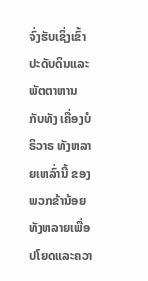ຈົ່ງຮັບເຊິ່ງເຂົ້າປະດັບດິນແລະພັຕຕາຫານ ກັບທັງ ເຄື່ອງບໍຣິວາຣ ທັງຫລາຍເຫລົ່ານີ້ ຂອງ ພວກຂ້ານ້ອຍ ທັງຫລາຍເພື່ອປໂຍດແລະຄວາ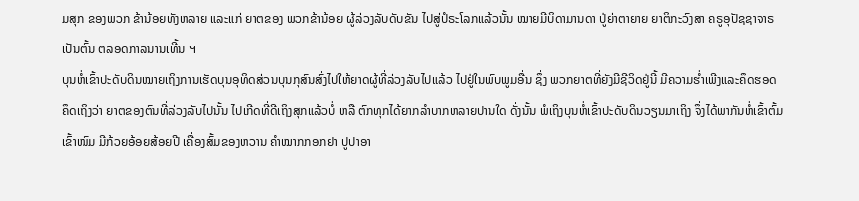ມສຸກ ຂອງພວກ ຂ້ານ້ອຍທັງຫລາຍ ແລະແກ່ ຍາຕຂອງ ພວກຂ້ານ້ອຍ ຜູ້ລ່ວງລັບດັບຂັນ ໄປສູ່ປໍຣະໂລກແລ້ວນັ້ນ ໝາຍມີບິດາມານດາ ປູ່ຍ່າຕາຍາຍ ຍາຕິກະວົງສາ ຄຣູອຸປັຊຊາຈາຣ ເປັນຕົ້ນ ຕລອດກາລນານເທີ້ນ ຯ
ບຸນຫໍ່ເຂົ້າປະດັບດິນໝາຍເຖິງການເຮັດບຸນອຸທິດສ່ວນບຸນກຸສົນສົ່ງໄປໃຫ້ຍາດຜູ້ທີ່ລ່ວງລັບໄປແລ້ວ ໄປຢູ່ໃນພົບພູມອື່ນ ຊຶ່ງ ພວກຍາຕທີ່ຍັງມີຊີວິດຢູ່ນີ້ ມີຄວາມຮໍ່າເພີງແລະຄຶດຮອດຄຶດເຖິງວ່າ ຍາຕຂອງຕົນທີ່ລ່ວງລັບໄປນັ້ນ ໄປເກີດທີ່ດີເຖິງສຸກແລ້ວບໍ່ ຫລື ຕົກທຸກໄດ້ຍາກລຳບາກຫລາຍປານໃດ ດັ່ງນັ້ນ ພໍເຖິງບຸນຫໍ່ເຂົ້າປະດັບດິນວຽນມາເຖິງ ຈຶ່ງໄດ້ພາກັນຫໍ່ເຂົ້າຕົ້ມ ເຂົ້າໜົມ ມີກ້ວຍອ້ອຍສ້ອຍປີ ເຄື່ອງສົ້ມຂອງຫວານ ຄຳໝາກກອກຢາ ປູປາອາ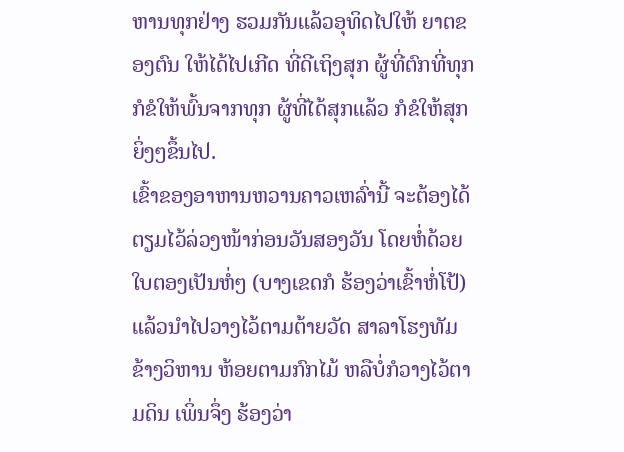ຫານທຸກຢ່າງ ຮວມກັນແລ້ວອຸທິດໄປໃຫ້ ຍາຕຂອງຕົນ ໃຫ້ໄດ້ໄປເກີດ ທີ່ດີເຖິງສຸກ ຜູ້ທີ່ຕົກທີ່ທຸກກໍຂໍໃຫ້ພົ້ນຈາກທຸກ ຜູ້ທີ່ໄດ້ສຸກແລ້ວ ກໍຂໍໃຫ້ສຸກຍິ່ງໆຂຶ້ນໄປ.
ເຂົ້າຂອງອາຫານຫວານຄາວເຫລົ່ານີ້ ຈະຕ້ອງໄດ້ຕຽມໄວ້ລ່ວງໜ້າກ່ອນວັນສອງວັນ ໂດຍຫໍ່ດ້ວຍໃບຕອງເປັນຫໍ່ໆ (ບາງເຂດກໍ ຮ້ອງວ່າເຂົ້າຫໍ່ໂປ້) ແລ້ວນຳໄປວາງໄວ້ຕາມຕ້າຍວັດ ສາລາໂຮງທັມ ຂ້າງວິຫານ ຫ້ອຍຕາມກົກໄມ້ ຫລືບໍ່ກໍວາງໄວ້ຕາມດິນ ເພິ່ນຈຶ່ງ ຮ້ອງວ່າ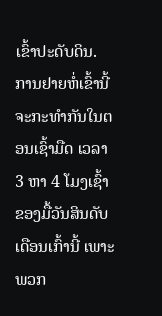ເຂົ້າປະດັບດິນ.
ການຢາຍຫໍ່ເຂົ້ານີ້ຈະກະທຳກັນໃນຕອນເຊົ້າມືດ ເວລາ 3 ຫາ 4 ໂມງເຊົ້າຂອງມື້ວັນສິນດັບເດືອນເກົ້ານີ້ ເພາະພວກ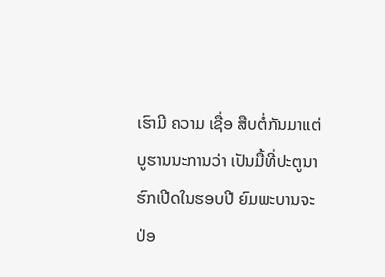ເຮົາມີ ຄວາມ ເຊື່ອ ສືບຕໍ່ກັນມາແຕ່ບູຮານນະການວ່າ ເປັນມື້ທີ່ປະຕູນາຮົກເປີດໃນຮອບປີ ຍົມພະບານຈະປ່ອ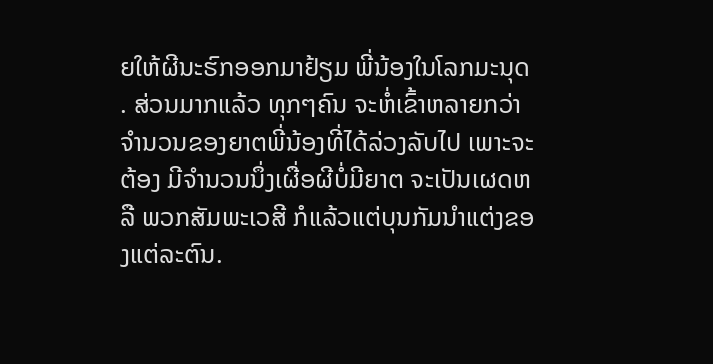ຍໃຫ້ຜີນະຮົກອອກມາຢ້ຽມ ພີ່ນ້ອງໃນໂລກມະນຸດ . ສ່ວນມາກແລ້ວ ທຸກໆຄົນ ຈະຫໍ່ເຂົ້າຫລາຍກວ່າຈຳນວນຂອງຍາຕພີ່ນ້ອງທີ່ໄດ້ລ່ວງລັບໄປ ເພາະຈະຕ້ອງ ມີຈຳນວນນຶ່ງເຜື່ອຜີບໍ່ມີຍາຕ ຈະເປັນເຜດຫລື ພວກສັມພະເວສີ ກໍແລ້ວແຕ່ບຸນກັມນໍາແຕ່ງຂອງແຕ່ລະຕົນ.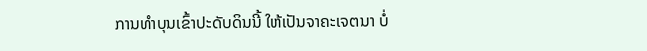ການທຳບຸນເຂົ້າປະດັບດິນນີ້ ໃຫ້ເປັນຈາຄະເຈຕນາ ບໍ່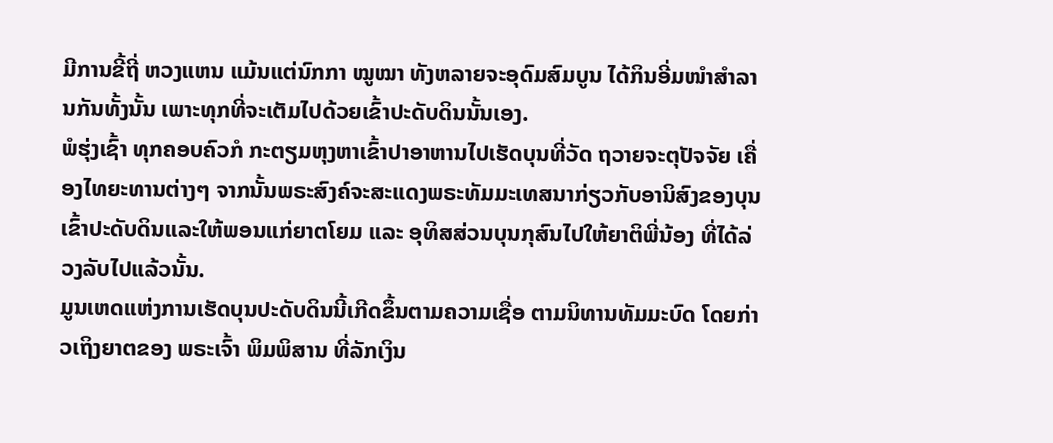ມີການຂີ້ຖີ່ ຫວງແຫນ ແມ້ນແຕ່ນົກກາ ໝູໝາ ທັງຫລາຍຈະອຸດົມສົມບູນ ໄດ້ກິນອີ່ມໜຳສຳລານກັນທັ້ງນັ້ນ ເພາະທຸກທີ່ຈະເຕັມໄປດ້ວຍເຂົ້າປະດັບດິນນັ້ນເອງ.
ພໍຮຸ່ງເຊົ້າ ທຸກຄອບຄົວກໍ ກະຕຽມຫຸງຫາເຂົ້າປາອາຫານໄປເຮັດບຸນທີ່ວັດ ຖວາຍຈະຕຸປັຈຈັຍ ເຄື່ອງໄທຍະທານຕ່າງໆ ຈາກນັ້ນພຣະສົງຄ໌ຈະສະແດງພຣະທັມມະເທສນາກ່ຽວກັບອານິສົງຂອງບຸນເຂົ້າປະດັບດິນແລະໃຫ້ພອນແກ່ຍາຕໂຍມ ແລະ ອຸທິສສ່ວນບຸນກຸສົນໄປໃຫ້ຍາຕິພີ່ນ້ອງ ທີ່ໄດ້ລ່ວງລັບໄປແລ້ວນັ້ນ.
ມູນເຫດແຫ່ງການເຮັດບຸນປະດັບດິນນີ້ເກີດຂຶ້ນຕາມຄວາມເຊື່ອ ຕາມນິທານທັມມະບົດ ໂດຍກ່າວເຖິງຍາຕຂອງ ພຣະເຈົ້າ ພິມພິສານ ທີ່ລັກເງິນ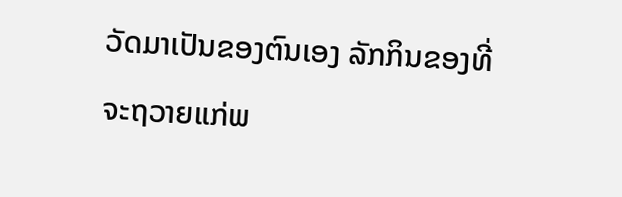ວັດມາເປັນຂອງຕົນເອງ ລັກກິນຂອງທີ່ຈະຖວາຍແກ່ພ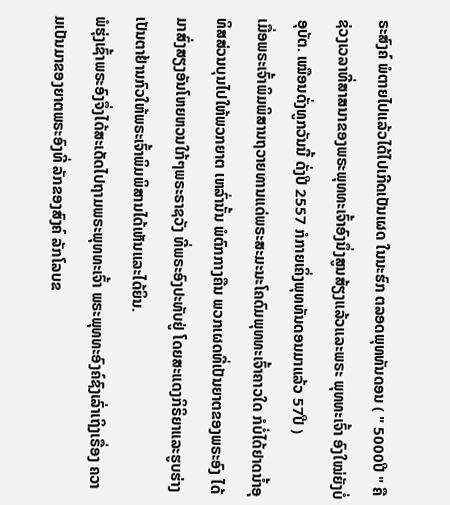ຣະສົງຄ໌ ພໍຕາຍໄປແລ້ວໄດ້ໄປເກີດເປັນເຜດ ໃນນະຮົກ ຕລອດພຸທທັນດອນ ( " 5000ປີ " ຄືຊ່ວງເວລາທີ່ສາສນາຂອງພຣະພຸທທະເຈົ້າອົງນຶ່ງສູນສ້ຽງແລ້ວແລະພຣະ ພຸທທະເຈົ້າ ອົງໃໝ່ຍັງບໍ່ອຸບັຕ. ເໝືອນດັ່ງທູກວັນນີ້ ດັ່ງປີ 2557 ກໍກາຍເຄິ່ງພຸທທັນດອນມາແລ້ວ 57ປີ )
ເມື່ອພຣະເຈົ້າພິມພິສານຖວາຍທານແດ່ພຣະສະມະນະໂຄດົມພຸທທະເຈົ້າຄາວໃດ ກໍບໍ່ໄດ້ຢາດນໍ້າອຸທິສສ່ວນບຸນໄປໃຫ້ພວກຍາຕ ເຫລົ່ານັ້ນ ພໍຕົກກາງຄືນ ພວກເຜດທີ່ເປັນຍາຕຂອງພຣະອົງ ໄດ້ມາສົ່ງສຽງອັນໂຫຍຫວນໃກ້ໆພຣະຣາຊວັງ ທີ່ພຣະອົງປະທັບຢູ່ ໂດຍສະແດງກິຣິຍາແລະຮູບຮ່າງເປັນຕາຢ້ານກົວໃຫ້ພຣະເຈົ້າພິມພິສານໄດ້ເຫັນແລະໄດ້ຍິນ.
ພໍຮຸ່ງເຊົ້າພຣະອົງຈຶ່ງໄດ້ສະເດັດໄປຖາມພຣະພຸທທະເຈົ້າ ພຣະພຸທທະອົງຄ໌ຊົງເລົ່າເຖິງເຣື່ອງ ຄວາມເປັນມາຂອງຍາຕພຣະອົງທີ່ ລັກຂອງສົງຄ໌ ລັກໂລບຂ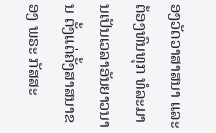ອງວັດວາສາສນາ ແລະ ຕ້ອງທົນທຸກ ທໍລະມານເປັນເວລາອັນຍາວນານ ຕັ້ງແຕ່ຄັ້ງສາສນາຂອງ ພຣະ ກັສສະ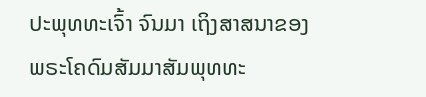ປະພຸທທະເຈົ້າ ຈົນມາ ເຖິງສາສນາຂອງ ພຣະໂຄດົມສັມມາສັມພຸທທະ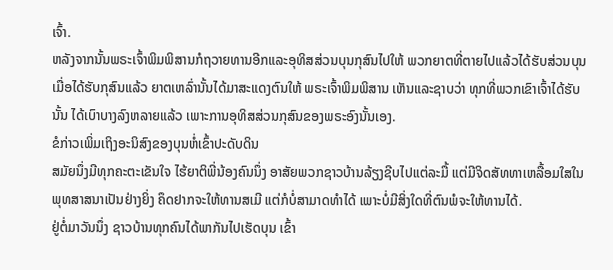ເຈົ້າ.
ຫລັງຈາກນັ້ນພຣະເຈົ້າພິມພິສານກໍຖວາຍທານອີກແລະອຸທິສສ່ວນບຸນກຸສົນໄປໃຫ້ ພວກຍາຕທີ່ຕາຍໄປແລ້ວໄດ້ຮັບສ່ວນບຸນ ເມື່ອໄດ້ຮັບກຸສົນແລ້ວ ຍາຕເຫລົ່ານັ້ນໄດ້ມາສະແດງຕົນໃຫ້ ພຣະເຈົ້າພິມພິສານ ເຫັນແລະຊາບວ່າ ທຸກທີ່ພວກເຂົາເຈົ້າໄດ້ຮັບນັ້ນ ໄດ້ເບົາບາງລົງຫລາຍແລ້ວ ເພາະການອຸທິສສ່ວນກຸສົນຂອງພຣະອົງນັ້ນເອງ.
ຂໍກ່າວເພິ່ມເຖິງອະນິສົງຂອງບຸນຫໍ່ເຂົ້າປະດັບດິນ
ສມັຍນຶ່ງມີທຸກຄະຕະເຂັນໃຈ ໄຮ້ຍາຕິພີ່ນ້ອງຄົນນຶ່ງ ອາສັຍພວກຊາວບ້ານລ້ຽງຊີບໄປແຕ່ລະມື້ ແຕ່ມີຈິດສັທທາເຫລື້ອມໃສໃນ ພຸທສາສນາເປັນຢ່າງຍິ່ງ ຄຶດຢາກຈະໃຫ້ທານສເມີ ແຕ່ກໍບໍ່ສາມາດທຳໄດ້ ເພາະບໍ່ມີສິ່ງໃດທີ່ຕົນພໍຈະໃຫ້ທານໄດ້.
ຢູ່ຕໍ່ມາວັນນຶ່ງ ຊາວບ້ານທຸກຄົນໄດ້ພາກັນໄປເຮັດບຸນ ເຂົ້າ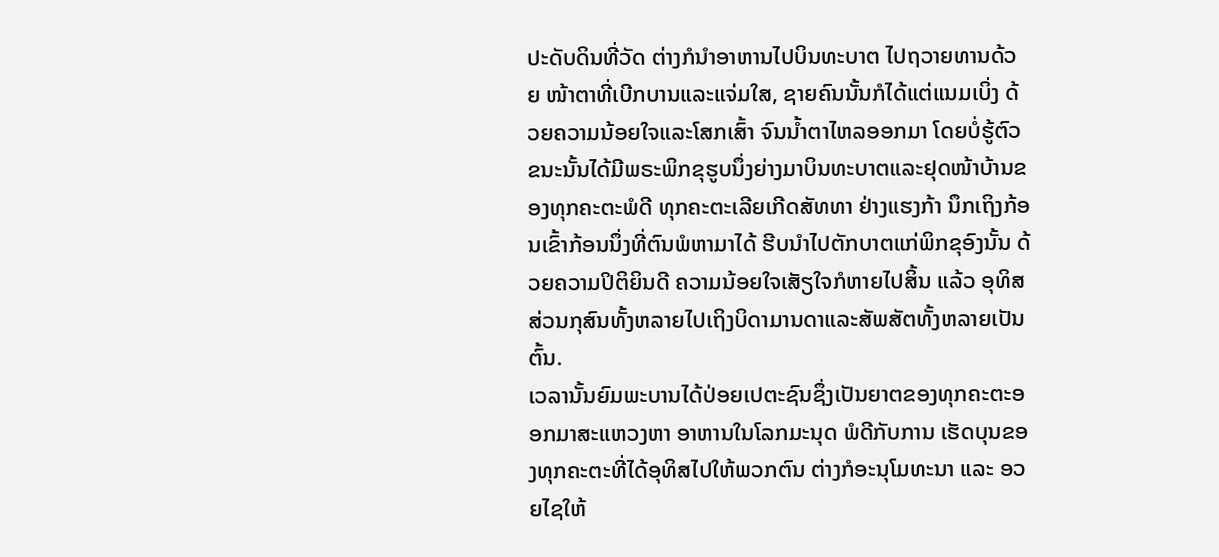ປະດັບດິນທີ່ວັດ ຕ່າງກໍນຳອາຫານໄປບິນທະບາຕ ໄປຖວາຍທານດ້ວຍ ໜ້າຕາທີ່ເບີກບານແລະແຈ່ມໃສ, ຊາຍຄົນນັ້ນກໍໄດ້ແຕ່ແນມເບິ່ງ ດ້ວຍຄວາມນ້ອຍໃຈແລະໂສກເສົ້າ ຈົນນໍ້າຕາໄຫລອອກມາ ໂດຍບໍ່ຮູ້ຕົວ ຂນະນັ້ນໄດ້ມີພຣະພິກຂຸຮູບນຶ່ງຍ່າງມາບິນທະບາຕແລະຢຸດໜ້າບ້ານຂອງທຸກຄະຕະພໍດີ ທຸກຄະຕະເລີຍເກີດສັທທາ ຢ່າງແຮງກ້າ ນຶກເຖິງກ້ອນເຂົ້າກ້ອນນຶ່ງທີ່ຕົນພໍຫາມາໄດ້ ຮີບນຳໄປຕັກບາຕແກ່ພິກຂຸອົງນັ້ນ ດ້ວຍຄວາມປິຕິຍິນດີ ຄວາມນ້ອຍໃຈເສັຽໃຈກໍຫາຍໄປສິ້ນ ແລ້ວ ອຸທິສສ່ວນກຸສົນທັ້ງຫລາຍໄປເຖິງບິດາມານດາແລະສັພສັຕທັ້ງຫລາຍເປັນຕົ້ນ.
ເວລານັ້ນຍົມພະບານໄດ້ປ່ອຍເປຕະຊົນຊຶ່ງເປັນຍາຕຂອງທຸກຄະຕະອອກມາສະແຫວງຫາ ອາຫານໃນໂລກມະນຸດ ພໍດີກັບການ ເຮັດບຸນຂອງທຸກຄະຕະທີ່ໄດ້ອຸທິສໄປໃຫ້ພວກຕົນ ຕ່າງກໍອະນຸໂມທະນາ ແລະ ອວຍໄຊໃຫ້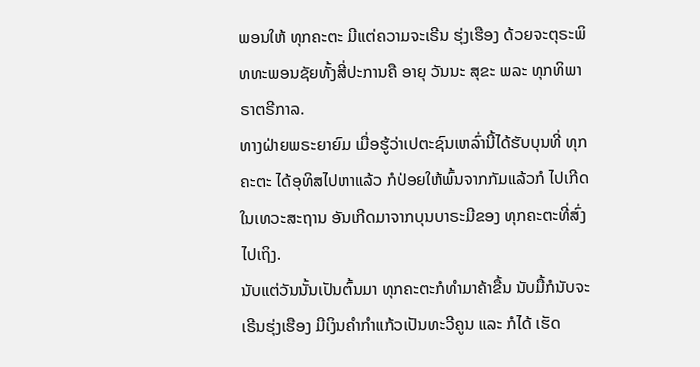ພອນໃຫ້ ທຸກຄະຕະ ມີແຕ່ຄວາມຈະເຣີນ ຮຸ່ງເຮືອງ ດ້ວຍຈະຕຸຣະພິທທະພອນຊັຍທັ້ງສີ່ປະການຄື ອາຍຸ ວັນນະ ສຸຂະ ພລະ ທຸກທິພາຣາຕຣີກາລ.
ທາງຝ່າຍພຣະຍາຍົມ ເມື່ອຮູ້ວ່າເປຕະຊົນເຫລົ່ານີ້ໄດ້ຮັບບຸນທີ່ ທຸກຄະຕະ ໄດ້ອຸທິສໄປຫາແລ້ວ ກໍປ່ອຍໃຫ້ພົ້ນຈາກກັມແລ້ວກໍ ໄປເກີດໃນເທວະສະຖານ ອັນເກີດມາຈາກບຸນບາຣະມີຂອງ ທຸກຄະຕະທີ່ສົ່ງໄປເຖິງ.
ນັບແຕ່ວັນນັ້ນເປັນຕົ້ນມາ ທຸກຄະຕະກໍທໍາມາຄ້າຂື້ນ ນັບມື້ກໍນັບຈະເຣີນຮຸ່ງເຮືອງ ມີເງິນຄຳກຳແກ້ວເປັນທະວີຄູນ ແລະ ກໍໄດ້ ເຮັດ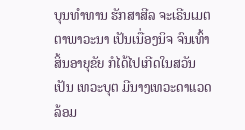ບຸນທຳທານ ຮັກສາສີລ ຈະເຣີນເມຕຕາພາວະນາ ເປັນເນື່ອງນິຈ ຈົນເທົ້າສິ້ນອາຍຸຂັຍ ກໍໄດ້ໄປເກີດໃນສວັນເປັນ ເທວະບຸຕ ມີນາງເທວະດາແວດລ້ອມ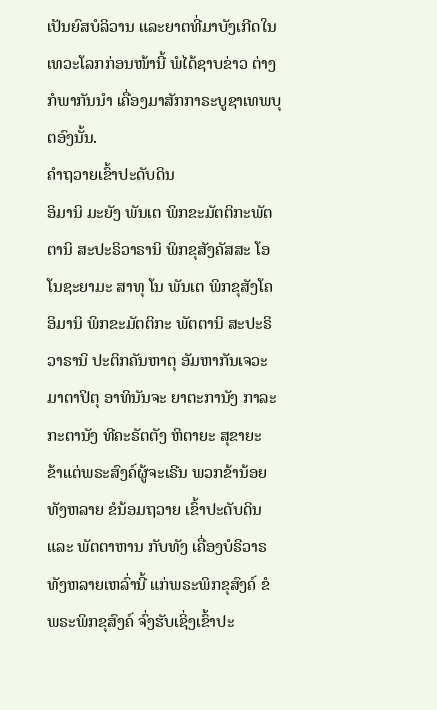ເປັນຍົສບໍລິວານ ແລະຍາຕທີ່ມາບັງເກີດໃນເທວະໂລກກ່ອນໜ້ານີ້ ພໍໄດ້ຊາບຂ່າວ ຕ່າງກໍພາກັນນຳ ເຄື່ອງມາສັກກາຣະບູຊາເທພບຸຕອົງນັ້ນ.
ຄຳຖວາຍເຂົ້າປະດັບດິນ
ອິມານິ ມະຍັງ ພັນເຕ ພິກຂະມັຕຕິກະພັຕຕານິ ສະປະຣິວາຣານິ ພິກຂຸສັງຄັສສະ ໂອໂນຊະຍາມະ ສາທຸ ໂນ ພັນເຕ ພິກຂຸສັງໂຄ ອິມານິ ພິກຂະມັຕຕິກະ ພັຕຕານິ ສະປະຣິວາຣານິ ປະຕິກຄັນຫາຕຸ ອັມຫາກັນເຈວະ ມາຕາປິຕຸ ອາທິນັນຈະ ຍາຕະການັງ ກາລະກະຕານັງ ທີຄະຣັຕຕັງ ຫິຕາຍະ ສຸຂາຍະ
ຂ້າແຕ່ພຣະສົງຄ໌ຜູ້ຈະເຣີນ ພວກຂ້ານ້ອຍທັງຫລາຍ ຂໍນ້ອມຖວາຍ ເຂົ້າປະດັບດິນ ແລະ ພັຕຕາຫານ ກັບທັງ ເຄື່ອງບໍຣິວາຣ ທັງຫລາຍເຫລົ່ານີ້ ແກ່ພຣະພິກຂຸສົງຄ໌ ຂໍ ພຣະພິກຂຸສົງຄ໌ ຈົ່ງຮັບເຊິ່ງເຂົ້າປະ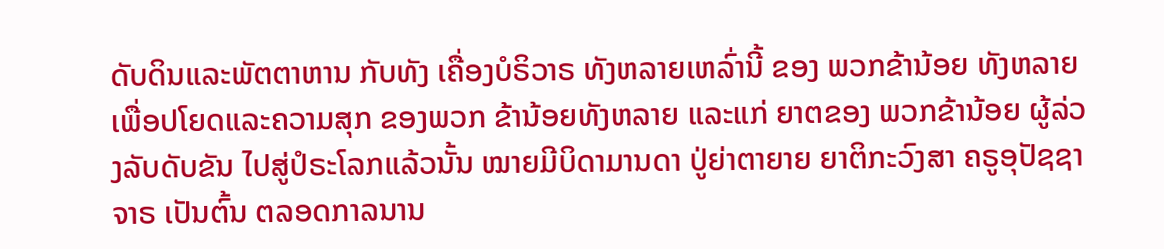ດັບດິນແລະພັຕຕາຫານ ກັບທັງ ເຄື່ອງບໍຣິວາຣ ທັງຫລາຍເຫລົ່ານີ້ ຂອງ ພວກຂ້ານ້ອຍ ທັງຫລາຍເພື່ອປໂຍດແລະຄວາມສຸກ ຂອງພວກ ຂ້ານ້ອຍທັງຫລາຍ ແລະແກ່ ຍາຕຂອງ ພວກຂ້ານ້ອຍ ຜູ້ລ່ວງລັບດັບຂັນ ໄປສູ່ປໍຣະໂລກແລ້ວນັ້ນ ໝາຍມີບິດາມານດາ ປູ່ຍ່າຕາຍາຍ ຍາຕິກະວົງສາ ຄຣູອຸປັຊຊາຈາຣ ເປັນຕົ້ນ ຕລອດກາລນານ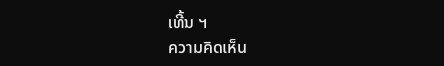ເທີ້ນ ຯ
ความคิดเห็น